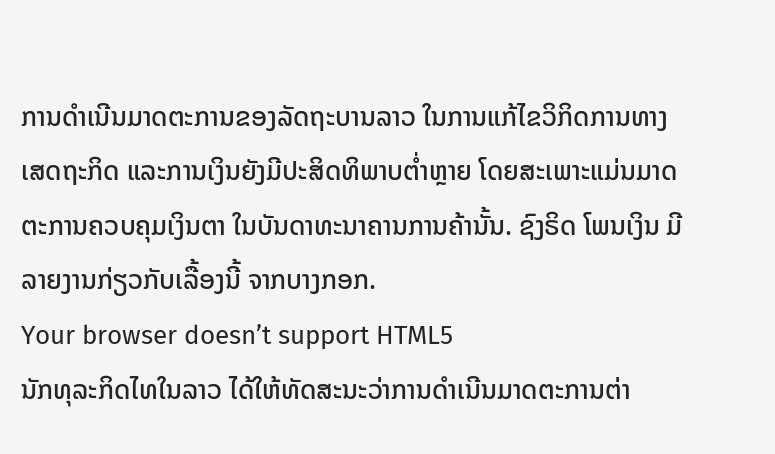ການດຳເນີນມາດຕະການຂອງລັດຖະບານລາວ ໃນການແກ້ໄຂວິກິດການທາງເສດຖະກິດ ແລະການເງິນຍັງມີປະສິດທິພາບຕໍ່າຫຼາຍ ໂດຍສະເພາະແມ່ນມາດຕະການຄວບຄຸມເງິນຕາ ໃນບັນດາທະນາຄານການຄ້ານັ້ນ. ຊົງຣິດ ໂພນເງິນ ມີລາຍງານກ່ຽວກັບເລື້ອງນີ້ ຈາກບາງກອກ.
Your browser doesn’t support HTML5
ນັກທຸລະກິດໄທໃນລາວ ໄດ້ໃຫ້ທັດສະນະວ່າການດຳເນີນມາດຕະການຕ່າ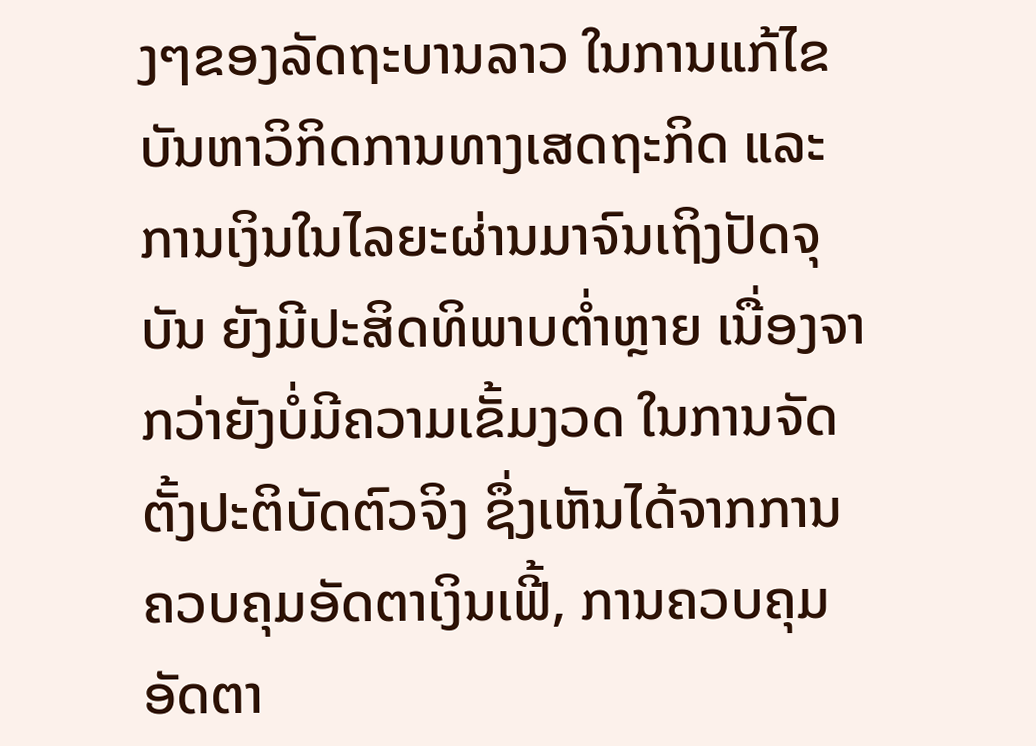ງໆຂອງລັດຖະບານລາວ ໃນການແກ້ໄຂບັນຫາວິກິດການທາງເສດຖະກິດ ແລະ ການເງິນໃນໄລຍະຜ່ານມາຈົນເຖິງປັດຈຸບັນ ຍັງມີປະສິດທິພາບຕໍ່າຫຼາຍ ເນື່ອງຈາກວ່າຍັງບໍ່ມີຄວາມເຂັ້ມງວດ ໃນການຈັດຕັ້ງປະຕິບັດຕົວຈິງ ຊຶ່ງເຫັນໄດ້ຈາກການຄວບຄຸມອັດຕາເງິນເຟີ້, ການຄວບຄຸມອັດຕາ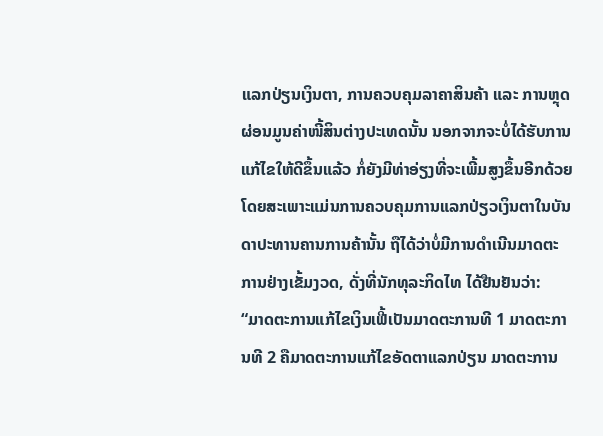ແລກປ່ຽນເງິນຕາ, ການຄວບຄຸມລາຄາສິນຄ້າ ແລະ ການຫຼຸດຜ່ອນມູນຄ່າໜີ້ສິນຕ່າງປະເທດນັ້ນ ນອກຈາກຈະບໍ່ໄດ້ຮັບການແກ້ໄຂໃຫ້ດີຂຶ້ນແລ້ວ ກໍ່ຍັງມີທ່າອ່ຽງທີ່ຈະເພີ້ມສູງຂຶ້ນອີກດ້ວຍ ໂດຍສະເພາະແມ່ນການຄວບຄຸມການແລກປ່ຽວເງິນຕາໃນບັນດາປະທານຄານການຄ້ານັ້ນ ຖືໄດ້ວ່າບໍ່ມີການດຳເນີນມາດຕະການຢ່າງເຂັ້ມງວດ, ດັ່ງທີ່ນັກທຸລະກິດໄທ ໄດ້ຢືນຢັນວ່າ:
“ມາດຕະການແກ້ໄຂເງິນເຟີ້ເປັນມາດຕະການທີ 1 ມາດຕະການທີ 2 ຄືມາດຕະການແກ້ໄຂອັດຕາແລກປ່ຽນ ມາດຕະການ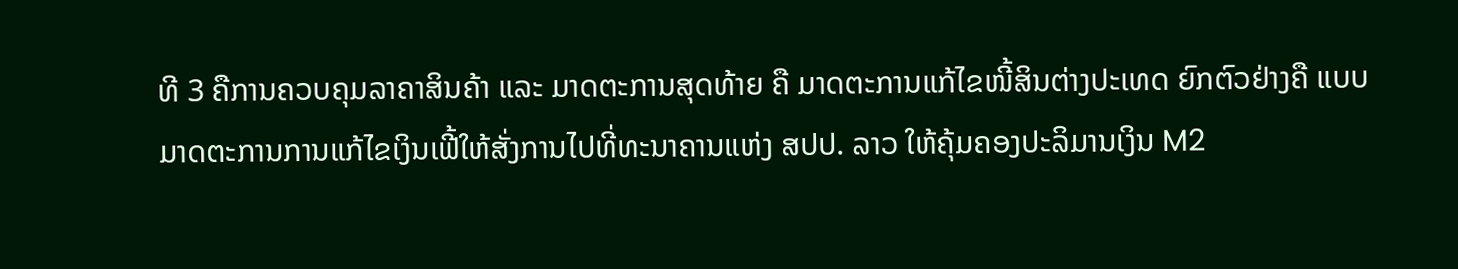ທີ 3 ຄືການຄວບຄຸມລາຄາສິນຄ້າ ແລະ ມາດຕະການສຸດທ້າຍ ຄື ມາດຕະການແກ້ໄຂໜີ້ສິນຕ່າງປະເທດ ຍົກຕົວຢ່າງຄື ແບບມາດຕະການການແກ້ໄຂເງິນເຟີ້ໃຫ້ສັ່ງການໄປທີ່ທະນາຄານແຫ່ງ ສປປ. ລາວ ໃຫ້ຄຸ້ມຄອງປະລິມານເງິນ M2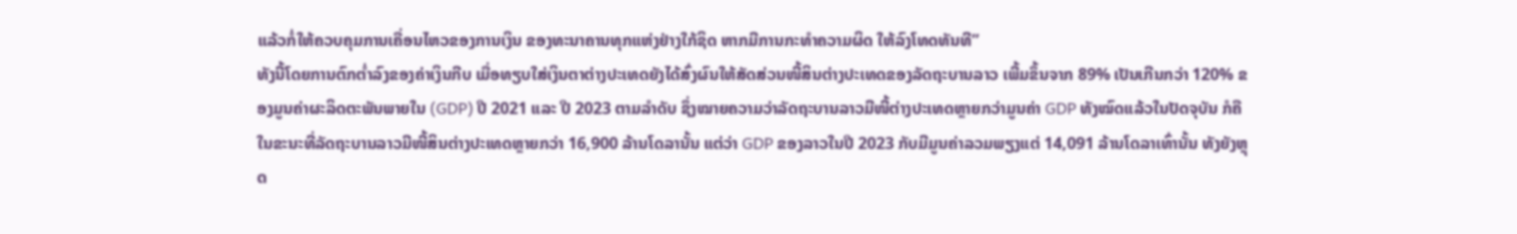ແລ້ວກໍ່ໃຫ້ຄວບຄຸມການເຄື່ອນໄຫວຂອງການເງິນ ຂອງທະນາຄານທຸກແຫ່ງຢ່າງໃກ້ຊິດ ຫາກມີການກະທໍາຄວາມຜິດ ໃຫ້ລົງໂທດທັນທີ”
ທັງນີ້ໂດຍການຕົກຕໍ່າລົງຂອງຄ່າເງິນກີບ ເມື່ອທຽບໃສ່ເງິນຕາຕ່າງປະເທດຍັງໄດ້ສົ່ງຜົນໃຫ້ສັດສ່ວນໜີ້ສິນຕ່າງປະເທດຂອງລັດຖະບານລາວ ເພີ້ມຂຶ້ນຈາກ 89% ເປັນເກີນກວ່າ 120% ຂອງມູນຄ່າຜະລິດຕະພັນພາຍໃນ (GDP) ປີ 2021 ແລະ ປີ 2023 ຕາມລຳດັບ ຊຶ່ງໝາຍຄວາມວ່າລັດຖະບານລາວມີໜີ້ຕ່າງປະເທດຫຼາຍກວ່າມູນຄ່າ GDP ທັງໝົດແລ້ວໃນປັດຈຸບັນ ກໍຄືໃນຂະນະທີ່ລັດຖະບານລາວມີໜີ້ສິນຕ່າງປະເທດຫຼາຍກວ່າ 16,900 ລ້ານໂດລານັ້ນ ແຕ່ວ່າ GDP ຂອງລາວໃນປີ 2023 ກັບມີມູນຄ່າລວມພຽງແຕ່ 14,091 ລ້ານໂດລາເທົ່ານັ້ນ ທັງຍັງຫຼຸດ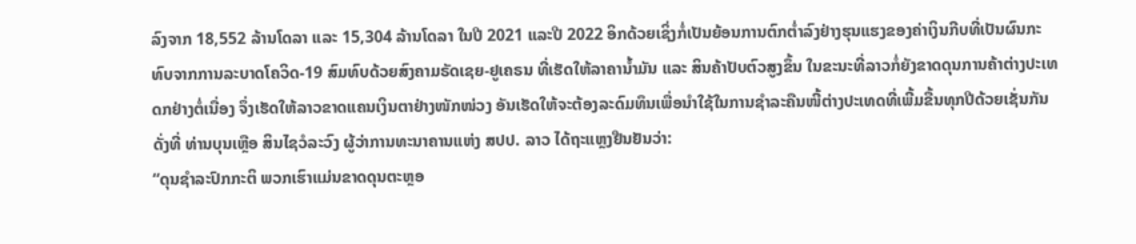ລົງຈາກ 18,552 ລ້ານໂດລາ ແລະ 15,304 ລ້ານໂດລາ ໃນປີ 2021 ແລະປີ 2022 ອິກດ້ວຍເຊິ່ງກໍ່ເປັນຍ້ອນການຕົກຕໍ່າລົງຢ່າງຮຸນແຮງຂອງຄ່າເງິນກີບທີ່ເປັນຜົນກະທົບຈາກການລະບາດໂຄວິດ-19 ສົມທົບດ້ວຍສົງຄາມຣັດເຊຍ-ຢູເຄຣນ ທີ່ເຮັດໃຫ້ລາຄານໍ້າມັນ ແລະ ສິນຄ້າປັບຕົວສູງຂຶ້ນ ໃນຂະນະທີ່ລາວກໍ່ຍັງຂາດດຸນການຄ້າຕ່າງປະເທດກຢ່າງຕໍ່ເນື່ອງ ຈຶ່ງເຮັດໃຫ້ລາວຂາດແຄນເງິນຕາຢ່າງໜັກໜ່ວງ ອັນເຮັດໃຫ້ຈະຕ້ອງລະດົມທຶນເພື່ອນໍາໃຊ້ໃນການຊໍາລະຄືນໜີ້ຕ່າງປະເທດທີ່ເພີ້ມຂື້ນທຸກປີດ້ວຍເຊັ່ນກັນ ດັ່ງທີ່ ທ່ານບຸນເຫຼືອ ສິນໄຊວໍລະວົງ ຜູ້ວ່າການທະນາຄານແຫ່ງ ສປປ. ລາວ ໄດ້ຖະແຫຼງຢືນຢັນວ່າ:
“ດຸນຊໍາລະປົກກະຕິ ພວກເຮົາແມ່ນຂາດດຸນຕະຫຼອ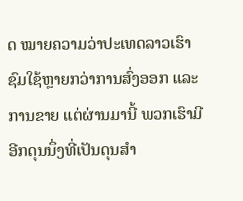ດ ໝາຍຄວາມວ່າປະເທດລາວເຮົາ ຊົມໃຊ້ຫຼາຍກວ່າການສົ່ງອອກ ແລະ ການຂາຍ ແຕ່ຜ່ານມານີ້ ພວກເຮົາມີອີກດຸນນຶ່ງທີ່ເປັນດຸນສຳ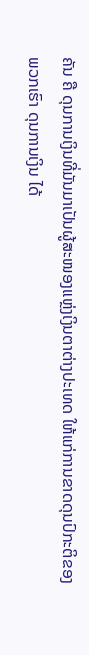ຄັນ ຄື ດຸນການເງິນທີ່ມັນມາເປັນຜູ້ສະໜອງແຫຼ່ງເງິນຕາຕ່າງປະເທດ ໃຫ້ແກ່ການຂາດດຸນປົກະຕິຂອງພວກເຮົາ ດຸນການເງິນ ໄດ້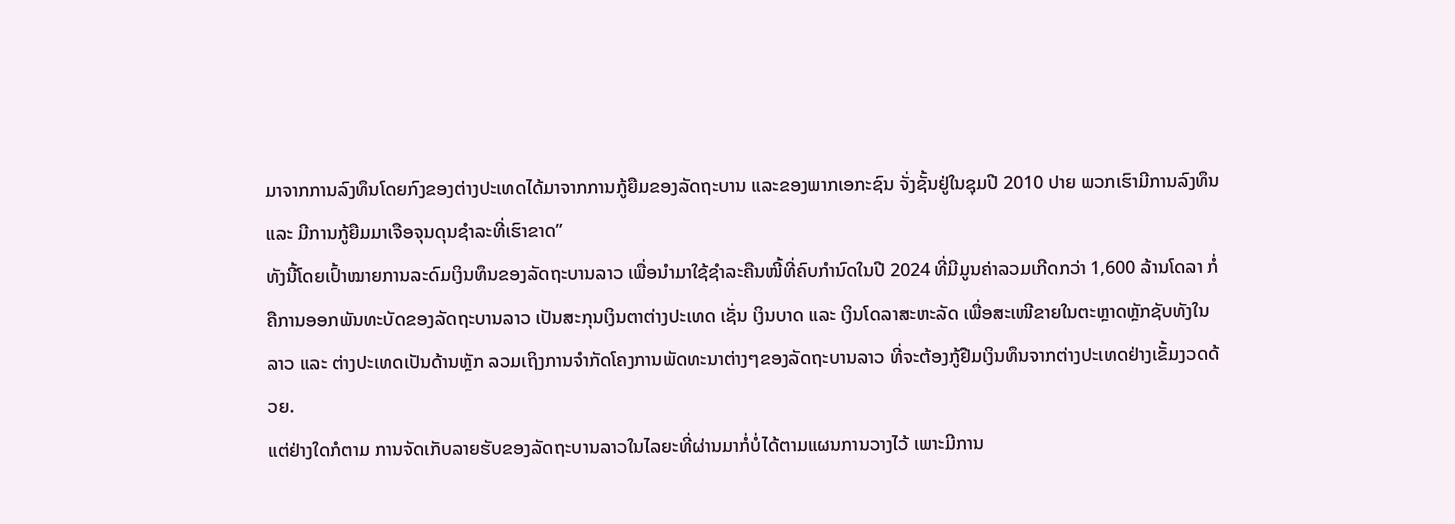ມາຈາກການລົງທຶນໂດຍກົງຂອງຕ່າງປະເທດໄດ້ມາຈາກການກູ້ຍືມຂອງລັດຖະບານ ແລະຂອງພາກເອກະຊົນ ຈັ່ງຊັ້ນຢູ່ໃນຊຸມປີ 2010 ປາຍ ພວກເຮົາມີການລົງທຶນ ແລະ ມີການກູ້ຍືມມາເຈືອຈຸນດຸນຊໍາລະທີ່ເຮົາຂາດ”
ທັງນີ້ໂດຍເປົ້າໝາຍການລະດົມເງິນທຶນຂອງລັດຖະບານລາວ ເພື່ອນໍາມາໃຊ້ຊໍາລະຄືນໜີ້ທີ່ຄົບກຳນົດໃນປີ 2024 ທີ່ມີມູນຄ່າລວມເກີດກວ່າ 1,600 ລ້ານໂດລາ ກໍ່ຄືການອອກພັນທະບັດຂອງລັດຖະບານລາວ ເປັນສະກຸນເງິນຕາຕ່າງປະເທດ ເຊັ່ນ ເງິນບາດ ແລະ ເງິນໂດລາສະຫະລັດ ເພື່ອສະເໜີຂາຍໃນຕະຫຼາດຫຼັກຊັບທັງໃນລາວ ແລະ ຕ່າງປະເທດເປັນດ້ານຫຼັກ ລວມເຖິງການຈຳກັດໂຄງການພັດທະນາຕ່າງໆຂອງລັດຖະບານລາວ ທີ່ຈະຕ້ອງກູ້ຢືມເງິນທຶນຈາກຕ່າງປະເທດຢ່າງເຂັ້ມງວດດ້ວຍ.
ແຕ່ຢ່າງໃດກໍຕາມ ການຈັດເກັບລາຍຮັບຂອງລັດຖະບານລາວໃນໄລຍະທີ່ຜ່ານມາກໍ່ບໍ່ໄດ້ຕາມແຜນການວາງໄວ້ ເພາະມີການ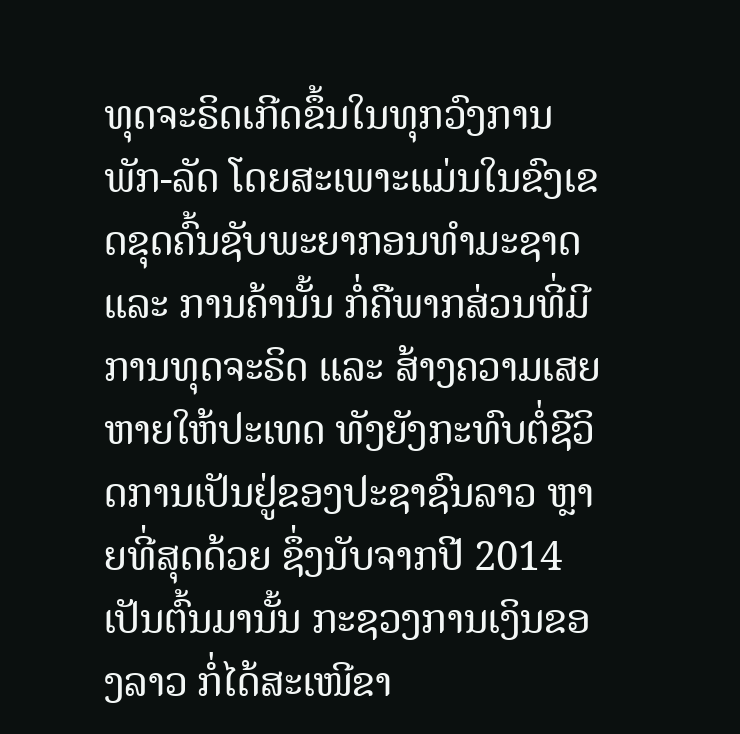ທຸດຈະຣິດເກີດຂຶ້ນໃນທຸກວົງການພັກ-ລັດ ໂດຍສະເພາະແມ່ນໃນຂົງເຂດຂຸດຄົ້ນຊັບພະຍາກອນທຳມະຊາດ ແລະ ການຄ້ານັ້ນ ກໍ່ຄືພາກສ່ວນທີ່ມີການທຸດຈະຣິດ ແລະ ສ້າງຄວາມເສຍຫາຍໃຫ້ປະເທດ ທັງຍັງກະທົບຕໍ່ຊີວິດການເປັນຢູ່ຂອງປະຊາຊົນລາວ ຫຼາຍທີ່ສຸດດ້ວຍ ຊຶ່ງນັບຈາກປີ 2014 ເປັນຕົ້ນມານັ້ນ ກະຊວງການເງິນຂອງລາວ ກໍ່ໄດ້ສະເໜີຂາ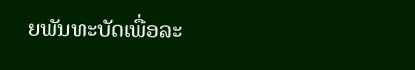ຍພັນທະບັດເພື່ອລະ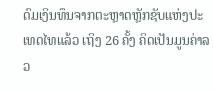ດົມເງິນທຶນຈາກຕະຫຼາດຫຼັກຊັບແຫ່ງປະເທດໄທແລ້ວ ເຖິງ 26 ຄັ້ງ ຄິດເປັນມູນຄ່າລວ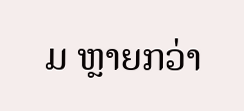ມ ຫຼາຍກວ່າ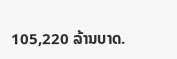105,220 ລ້ານບາດ.